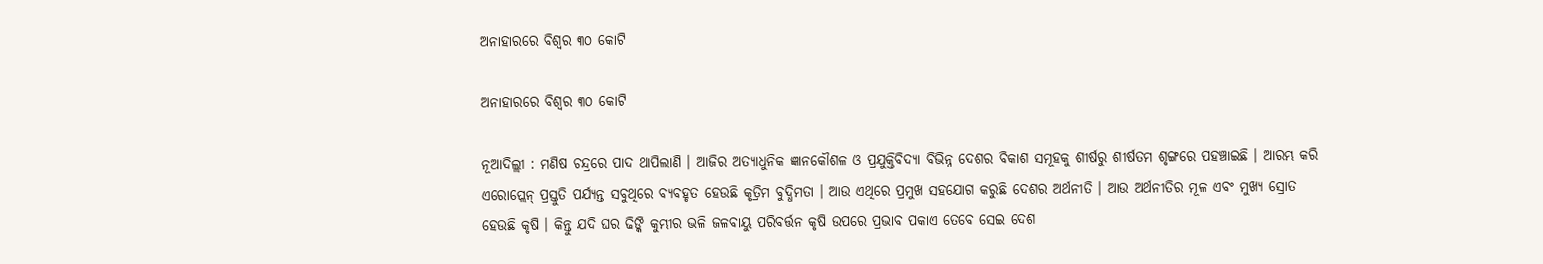ଅନାହାରରେ ବିଶ୍ୱର ୩୦ କୋଟି

ଅନାହାରରେ ବିଶ୍ୱର ୩୦ କୋଟି

ନୂଆଦିଲ୍ଲୀ : ମଣିଷ ଚନ୍ଦ୍ରରେ ପାଦ ଥାପିଲାଣି । ଆଜିର ଅତ୍ୟାଧୁନିକ ଜ୍ଞାନକୌଶଳ ଓ ପ୍ରଯୁକ୍ତିବିଦ୍ୟା ବିଭିନ୍ନ ଦେଶର ବିକାଶ ସମୂହକୁ ଶୀର୍ଷରୁ ଶୀର୍ଷତମ ଶୃଙ୍ଗରେ ପହଞ୍ଚାଇଛି । ଆରମ୍ଭ କରି ଏରୋପ୍ଲେନ୍‌ ପ୍ରସ୍ତୁତି ପର୍ଯ୍ୟନ୍ତ ସବୁଥିରେ ବ୍ୟବହୃତ ହେଉଛି କୃତ୍ରିମ ବୁଦ୍ଧିମତା । ଆଉ ଏଥିରେ ପ୍ରମୁଖ ସହଯୋଗ କରୁଛି ଦେଶର ଅର୍ଥନୀତି । ଆଉ ଅର୍ଥନୀତିର ମୂଳ ଏବଂ ମୁଖ୍ୟ ସ୍ରୋତ ହେଉଛି କୃଷି । କିନ୍ତୁ ଯଦି ଘର ଢିଙ୍କି କୁମ୍ଭୀର ଭଳି ଜଳବାୟୁ ପରିବର୍ତ୍ତନ କୃଷି ଉପରେ ପ୍ରଭାବ ପକାଏ ତେବେ ସେଇ ଦେଶ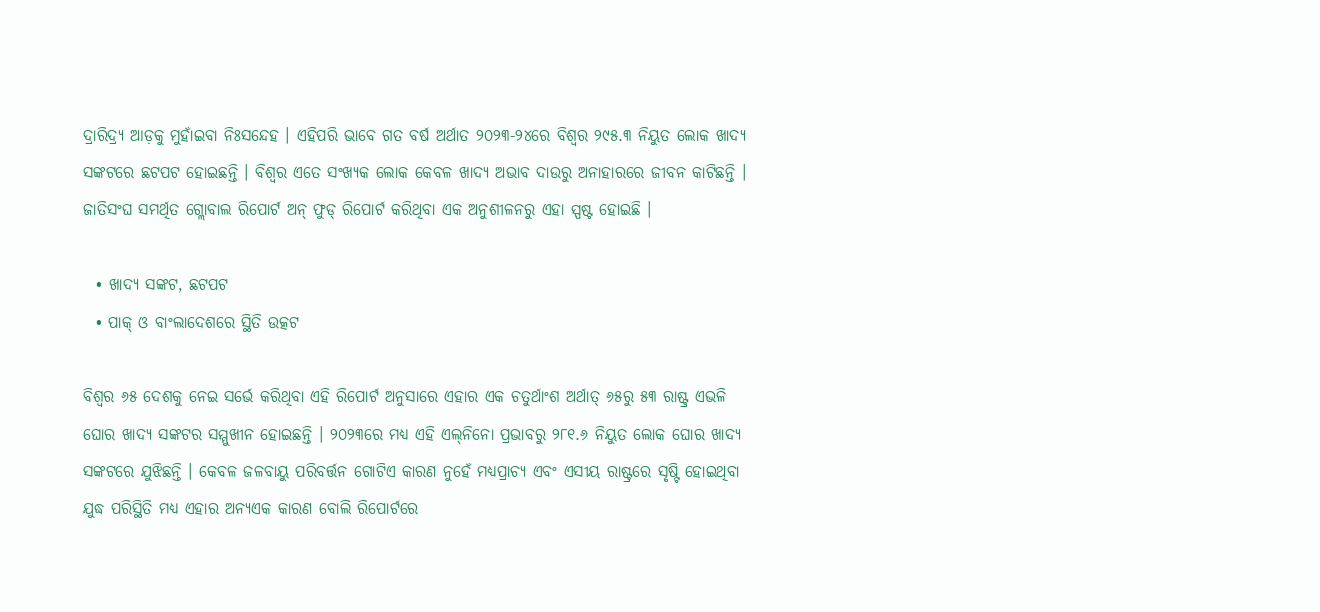ଦ୍ରାରିଦ୍ର୍ୟ ଆଡ଼କୁ ମୁହାଁଇବା ନିଃସନ୍ଦେହ । ଏହିପରି ଭାବେ ଗତ ବର୍ଷ ଅର୍ଥାତ ୨୦୨୩-୨୪ରେ ବିଶ୍ୱର ୨୯୫.୩ ନିୟୁତ ଲୋକ ଖାଦ୍ୟ ସଙ୍କଟରେ ଛଟପଟ ହୋଇଛନ୍ତି । ବିଶ୍ୱର ଏତେ ସଂଖ୍ୟକ ଲୋକ କେବଳ ଖାଦ୍ୟ ଅଭାବ ଦାଉରୁ ଅନାହାରରେ ଜୀବନ କାଟିଛନ୍ତି । ଜାତିସଂଘ ସମର୍ଥିତ ଗ୍ଲୋବାଲ ରିପୋର୍ଟ ଅନ୍‌ ଫୁଡ୍‌ ରିପୋର୍ଟ କରିଥିବା ଏକ ଅନୁଶୀଳନରୁ ଏହା ସ୍ପଷ୍ଟ ହୋଇଛି ।

  • ଖାଦ୍ୟ ସଙ୍କଟ, ଛଟପଟ
  • ପାକ୍‌ ଓ ବାଂଲାଦେଶରେ ସ୍ଥିତି ଉତ୍କଟ

ବିଶ୍ୱର ୬୫ ଦେଶକୁ ନେଇ ସର୍ଭେ କରିଥିବା ଏହି ରିପୋର୍ଟ ଅନୁସାରେ ଏହାର ଏକ ଚତୁର୍ଥାଂଶ ଅର୍ଥାତ୍‌ ୬୫ରୁ ୫୩ ରାଷ୍ଟ୍ର ଏଭଳି ଘୋର ଖାଦ୍ୟ ସଙ୍କଟର ସମ୍ମୁଖୀନ ହୋଇଛନ୍ତି । ୨୦୨୩ରେ ମଧ୍ୟ ଏହି ଏଲ୍‌ନିନୋ ପ୍ରଭାବରୁ ୨୮୧.୬ ନିୟୁତ ଲୋକ ଘୋର ଖାଦ୍ୟ ସଙ୍କଟରେ ଯୁଝିଛନ୍ତି । କେବଳ ଜଳବାୟୁ ପରିବର୍ତ୍ତନ ଗୋଟିଏ କାରଣ ନୁହେଁ ମଧ୍ୟପ୍ରାଚ୍ୟ ଏବଂ ଏସୀୟ ରାଷ୍ଟ୍ରରେ ସୃଷ୍ଟି ହୋଇଥିବା ଯୁଦ୍ଧ ପରିସ୍ଥିତି ମଧ୍ୟ ଏହାର ଅନ୍ୟଏକ କାରଣ ବୋଲି ରିପୋର୍ଟରେ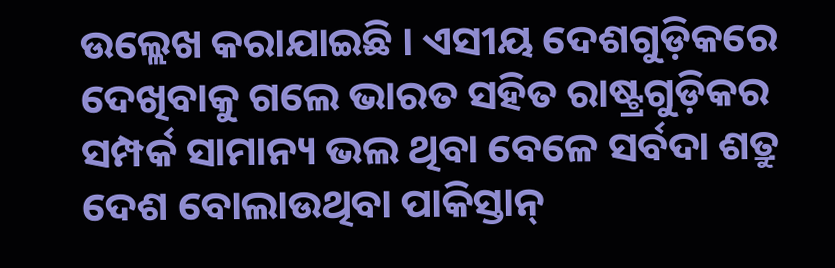ଉଲ୍ଲେଖ କରାଯାଇଛି । ଏସୀୟ ଦେଶଗୁଡ଼ିକରେ ଦେଖିବାକୁ ଗଲେ ଭାରତ ସହିତ ରାଷ୍ଟ୍ରଗୁଡ଼ିକର ସମ୍ପର୍କ ସାମାନ୍ୟ ଭଲ ଥିବା ବେଳେ ସର୍ବଦା ଶତ୍ରୁ ଦେଶ ବୋଲାଉଥିବା ପାକିସ୍ତାନ୍‌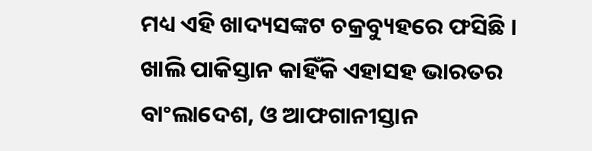ମଧ୍ୟ ଏହି ଖାଦ୍ୟସଙ୍କଟ ଚକ୍ରବ୍ୟୁହରେ ଫସିଛି । ଖାଲି ପାକିସ୍ତାନ କାହିଁକି ଏହାସହ ଭାରତର ବାଂଲାଦେଶ, ଓ ଆଫଗାନୀସ୍ତାନ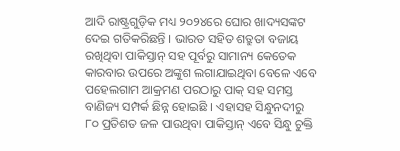ଆଦି ରାଷ୍ଟ୍ରଗୁଡ଼ିକ ମଧ୍ୟ ୨୦୨୪ରେ ଘୋର ଖାଦ୍ୟସଙ୍କଟ ଦେଇ ଗତିକରିଛନ୍ତି । ଭାରତ ସହିତ ଶତ୍ରୁତା ବଜାୟ ରଖିଥିବା ପାକିସ୍ତାନ୍‌ ସହ ପୂର୍ବରୁ ସାମାନ୍ୟ କେତେକ କାରବାର ଉପରେ ଅଙ୍କୁଶ ଲଗାଯାଇଥିବା ବେଳେ ଏବେ ପହେଲଗାମ ଆକ୍ରମଣ ପରଠାରୁ ପାକ୍‌ ସହ ସମସ୍ତ ବାଣିଜ୍ୟ ସମ୍ପର୍କ ଛିନ୍ନ ହୋଇଛି । ଏହାସହ ସିନ୍ଧୁନଦୀରୁ ୮୦ ପ୍ରତିଶତ ଜଳ ପାଉଥିବା ପାକିସ୍ତାନ୍‌ ଏବେ ସିନ୍ଧୁ ଚୁକ୍ତି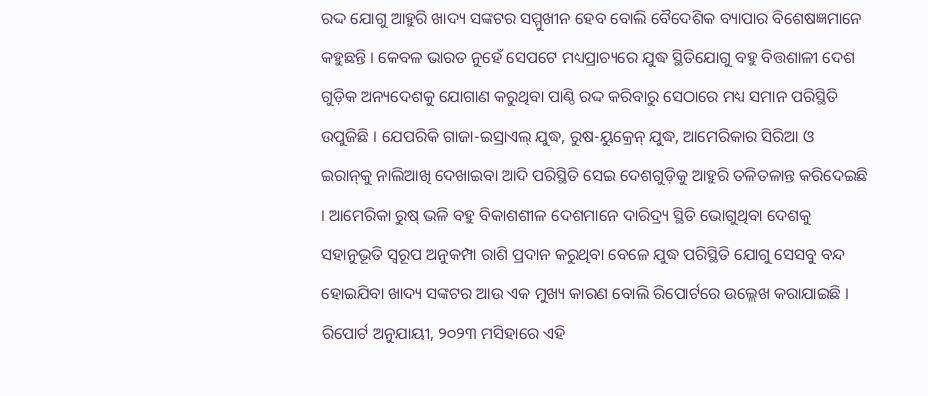ରଦ୍ଦ ଯୋଗୁ ଆହୁରି ଖାଦ୍ୟ ସଙ୍କଟର ସମ୍ମୁଖୀନ ହେବ ବୋଲି ବୈଦେଶିକ ବ୍ୟାପାର ବିଶେଷଜ୍ଞମାନେ କହୁଛନ୍ତି । କେବଳ ଭାରତ ନୁହେଁ ସେପଟେ ମଧ୍ୟପ୍ରାଚ୍ୟରେ ଯୁଦ୍ଧ ସ୍ଥିତିଯୋଗୁ ବହୁ ବିତ୍ତଶାଳୀ ଦେଶ ଗୁଡ଼ିକ ଅନ୍ୟଦେଶକୁ ଯୋଗାଣ କରୁଥିବା ପାଣ୍ଠି ରଦ୍ଦ କରିବାରୁ ସେଠାରେ ମଧ୍ୟ ସମାନ ପରିସ୍ଥିତି ଉପୁଜିଛି । ଯେପରିକି ଗାଜା-ଇସ୍ରାଏଲ୍‌ ଯୁଦ୍ଧ, ରୁଷ-ୟୁକ୍ରେନ୍‌ ଯୁଦ୍ଧ, ଆମେରିକାର ସିରିଆ ଓ ଇରାନ୍‌କୁ ନାଲିଆଖି ଦେଖାଇବା ଆଦି ପରିସ୍ଥିତି ସେଇ ଦେଶଗୁଡ଼ିକୁ ଆହୁରି ତଳିତଳାନ୍ତ କରିଦେଇଛି । ଆମେରିକା ରୁଷ୍‌ ଭଳି ବହୁ ବିକାଶଶୀଳ ଦେଶମାନେ ଦାରିଦ୍ର୍ୟ ସ୍ଥିତି ଭୋଗୁଥିବା ଦେଶକୁ ସହାନୁଭୂତି ସ୍ୱରୂପ ଅନୁକମ୍ପା ରାଶି ପ୍ରଦାନ କରୁଥିବା ବେଳେ ଯୁଦ୍ଧ ପରିସ୍ଥିତି ଯୋଗୁ ସେସବୁ ବନ୍ଦ ହୋଇଯିବା ଖାଦ୍ୟ ସଙ୍କଟର ଆଉ ଏକ ମୁଖ୍ୟ କାରଣ ବୋଲି ରିପୋର୍ଟରେ ଉଲ୍ଲେଖ କରାଯାଇଛି । ରିପୋର୍ଟ ଅନୁଯାୟୀ, ୨୦୨୩ ମସିହାରେ ଏହି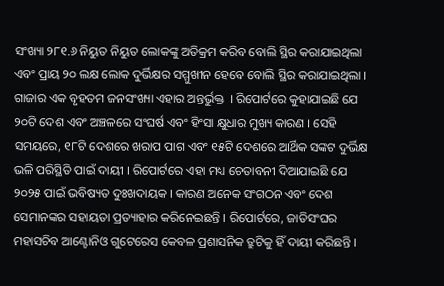ସଂଖ୍ୟା ୨୮୧.୬ ନିୟୁତ ନିୟୁତ ଲୋକଙ୍କୁ ଅତିକ୍ରମ କରିବ ବୋଲି ସ୍ଥିର କରାଯାଇଥିଲା ଏବଂ ପ୍ରାୟ ୨୦ ଲକ୍ଷ ଲୋକ ଦୁର୍ଭିକ୍ଷର ସମ୍ମୁଖୀନ ହେବେ ବୋଲି ସ୍ଥିର କରାଯାଇଥିଲା । ଗାଜାର ଏକ ବୃହତମ ଜନସଂଖ୍ୟା ଏହାର ଅନ୍ତର୍ଭୁକ୍ତ  । ରିପୋର୍ଟରେ କୁହାଯାଇଛି ଯେ ୨୦ଟି ଦେଶ ଏବଂ ଅଞ୍ଚଳରେ ସଂଘର୍ଷ ଏବଂ ହିଂସା କ୍ଷୁଧାର ମୁଖ୍ୟ କାରଣ । ସେହି ସମୟରେ, ୧୮ଟି ଦେଶରେ ଖରାପ ପାଗ ଏବଂ ୧୫ଟି ଦେଶରେ ଆର୍ଥିକ ସଙ୍କଟ ଦୁର୍ଭିକ୍ଷ ଭଳି ପରିସ୍ଥିତି ପାଇଁ ଦାୟୀ । ରିପୋର୍ଟରେ ଏହା ମଧ୍ୟ ଚେତାବନୀ ଦିଆଯାଇଛି ଯେ ୨୦୨୫ ପାଇଁ ଭବିଷ୍ୟତ ଦୁଃଖଦାୟକ । କାରଣ ଅନେକ ସଂଗଠନ ଏବଂ ଦେଶ ସେମାନଙ୍କର ସହାୟତା ପ୍ରତ୍ୟାହାର କରିନେଇଛନ୍ତି । ରିପୋର୍ଟରେ, ଜାତିସଂଘର ମହାସଚିବ ଆଣ୍ଟୋନିଓ ଗୁଟେରେସ କେବଳ ପ୍ରଶାସନିକ ତ୍ରୁଟିକୁ ହିଁ ଦାୟୀ କରିଛନ୍ତି ।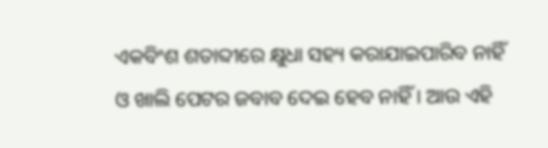ଏକବିଂଶ ଶତାବ୍ଦୀରେ କ୍ଷୁଧା ସହ୍ୟ କରାଯାଇପାରିବ ନାହିଁ ଓ ଖାଲି ପେଟର ଜବାବ ଦେଇ ହେବ ନାହିଁ । ଆଉ ଏହି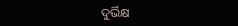ଦୁର୍ଭିକ୍ଷ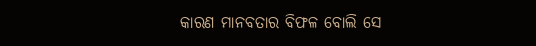କାରଣ ମାନବତାର ବିଫଳ ବୋଲି ସେ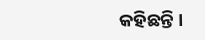କହିଛନ୍ତି ।